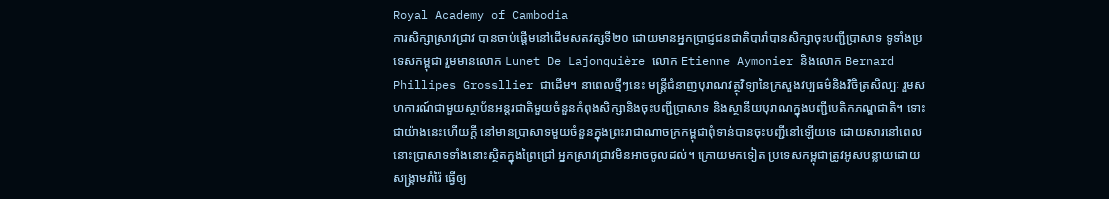Royal Academy of Cambodia
ការសិក្សាស្រាវជ្រាវ បានចាប់ផ្តើមនៅដើមសតវត្សទី២០ ដោយមានអ្នកប្រាជ្ញជនជាតិបារាំបានសិក្សាចុះបញ្ជីប្រាសាទ ទូទាំងប្រទេសកម្ពុជា រួមមានលោក Lunet De Lajonquière លោក Etienne Aymonier និងលោក Bernard Phillipes Grossllier ជាដើម។ នាពេលថ្មីៗនេះ មន្រ្តីជំនាញបុរាណវត្ថុវិទ្យានៃក្រសួងវប្បធម៌និងវិចិត្រសិល្បៈ រួមសហការណ៍ជាមួយស្ថាប័នអន្តរជាតិមួយចំនួនកំពុងសិក្សានិងចុះបញ្ជីប្រាសាទ និងស្ថានីយបុរាណក្នុងបញ្ជីបេតិកភណ្ឌជាតិ។ ទោះជាយ៉ាងនេះហើយក្តី នៅមានប្រាសាទមួយចំនួនក្នុងព្រះរាជាណាចក្រកម្ពុជាពុំទាន់បានចុះបញ្ជីនៅឡើយទេ ដោយសារនៅពេលនោះប្រាសាទទាំងនោះស្ថិតក្នុងព្រៃជ្រៅ អ្នកស្រាវជ្រាវមិនអាចចូលដល់។ ក្រោយមកទៀត ប្រទេសកម្ពុជាត្រូវអូសបន្លាយដោយសង្រ្គាមរាំរ៉ៃ ធ្វើឲ្យ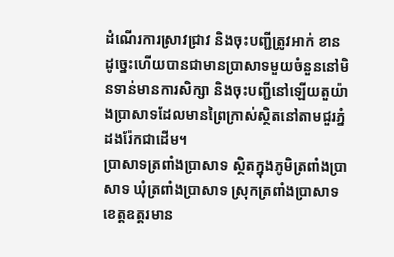ដំណើរការស្រាវជ្រាវ និងចុះបញ្ជីត្រូវអាក់ ខាន ដូច្នេះហើយបានជាមានប្រាសាទមួយចំនួននៅមិនទាន់មានការសិក្សា និងចុះបញ្ជីនៅឡើយតួយ៉ាងប្រាសាទដែលមានព្រៃក្រាស់ស្ថិតនៅតាមជួរភ្នំដងរ៉ែកជាដើម។
ប្រាសាទត្រពាំងប្រាសាទ ស្ថិតក្នុងភូមិត្រពាំងប្រាសាទ ឃុំត្រពាំងប្រាសាទ ស្រុកត្រពាំងប្រាសាទ ខេត្ដឧត្ដរមាន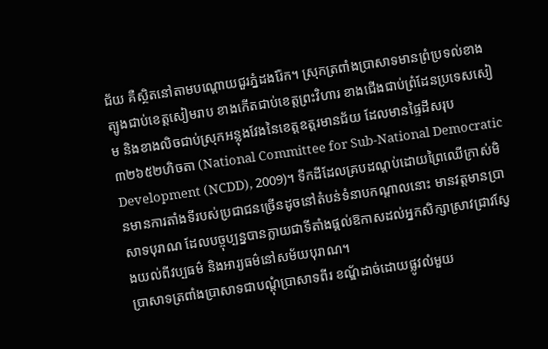ជ័យ គឺស្ថិតនៅតាមបណ្ដោយជួរភ្នំដងរ៉ែក។ ស្រុកត្រពាំងប្រាសាទមានព្រំប្រទល់ខាងត្បូងជាប់ខេត្ដសៀមរាប ខាងកើតជាប់ខេត្ដព្រះវិហារ ខាងជើងជាប់ព្រំដែនប្រទេសសៀម និងខាងលិចជាប់ស្រុកអន្លុងវែងនៃខេត្ដឧត្ដរមានជ័យ ដែលមានផ្ទៃដីសរុប៣២៦៥២ហិចតា (National Committee for Sub-National Democratic Development (NCDD), 2009)។ ទឹកដីដែលគ្របដណ្ដប់ដោយព្រៃឈើក្រាស់មិនមានការតាំងទីរបស់ប្រជាជនច្រើនដូចនៅតំបន់ទំនាបកណ្ដាលនោះ មានវត្តមានប្រាសាទបុរាណ ដែលបច្ចុប្បន្នបានក្លាយជាទីតាំងផ្ដល់ឱកាសដល់អ្នកសិក្សាស្រាវជ្រាវស្វែងយល់ពីវប្បធម៌ និងអារ្យធម៌នៅសម័យបុរាណ។
ប្រាសាទត្រពាំងប្រាសាទជាបណ្ដុំប្រាសាទពីរ ខណ្ឌ័ដាច់ដោយផ្លូវលំមួយ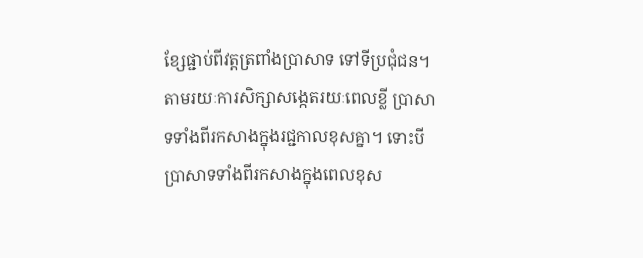ខ្សែផ្ជាប់ពីវត្ដត្រពាំងប្រាសាទ ទៅទីប្រជុំជន។ តាមរយៈការសិក្សាសង្កេតរយៈពេលខ្លី ប្រាសាទទាំងពីរកសាងក្នុងរជ្ជកាលខុសគ្នា។ ទោះបី ប្រាសាទទាំងពីរកសាងក្នុងពេលខុស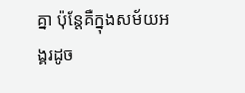គ្នា ប៉ុន្តែគឺក្នុងសម័យអង្គរដូច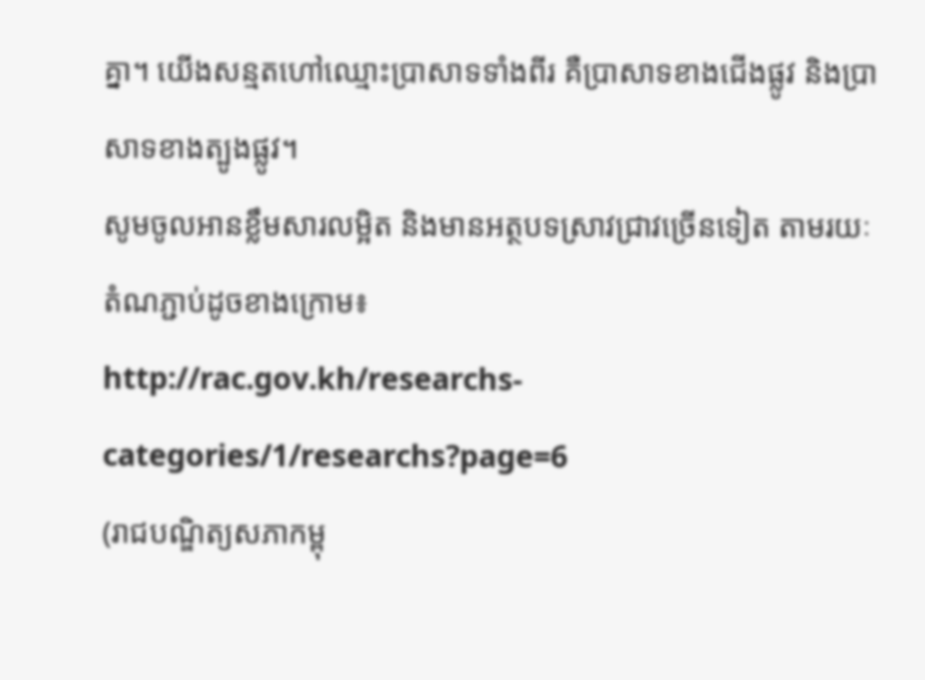គ្នា។ យើងសន្មតហៅឈ្មោះប្រាសាទទាំងពីរ គឺប្រាសាទខាងជើងផ្លូវ និងប្រាសាទខាងត្បូងផ្លូវ។
សូមចូលអានខ្លឹមសារលម្អិត និងមានអត្ថបទស្រាវជ្រាវច្រើនទៀត តាមរយៈតំណភ្ជាប់ដូចខាងក្រោម៖
http://rac.gov.kh/researchs-categories/1/researchs?page=6
(រាជបណ្ឌិត្យសភាកម្ពុ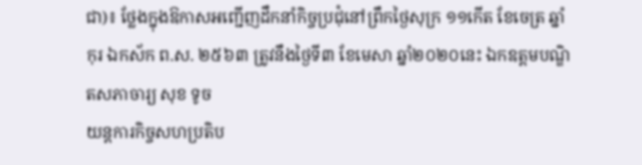ជា)៖ ថ្លែងក្នុងឱកាសអញ្ជើញដឹកនាំកិច្ចប្រជុំនៅព្រឹកថ្ងៃសុក្រ ១១កើត ខែចេត្រ ឆ្នាំកុរ ឯកស័ក ព.ស. ២៥៦៣ ត្រូវនឹងថ្ងៃទី៣ ខែមេសា ឆ្នាំ២០២០នេះ ឯកឧត្តមបណ្ឌិតសភាចារ្យ សុខ ទូច
យន្តការកិច្ចសហប្រតិប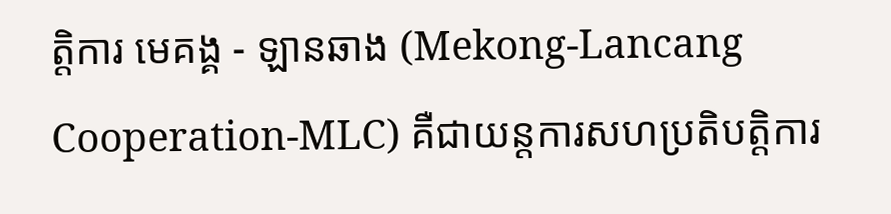ត្តិការ មេគង្គ - ឡានឆាង (Mekong-Lancang Cooperation-MLC) គឺជាយន្តការសហប្រតិបត្តិការ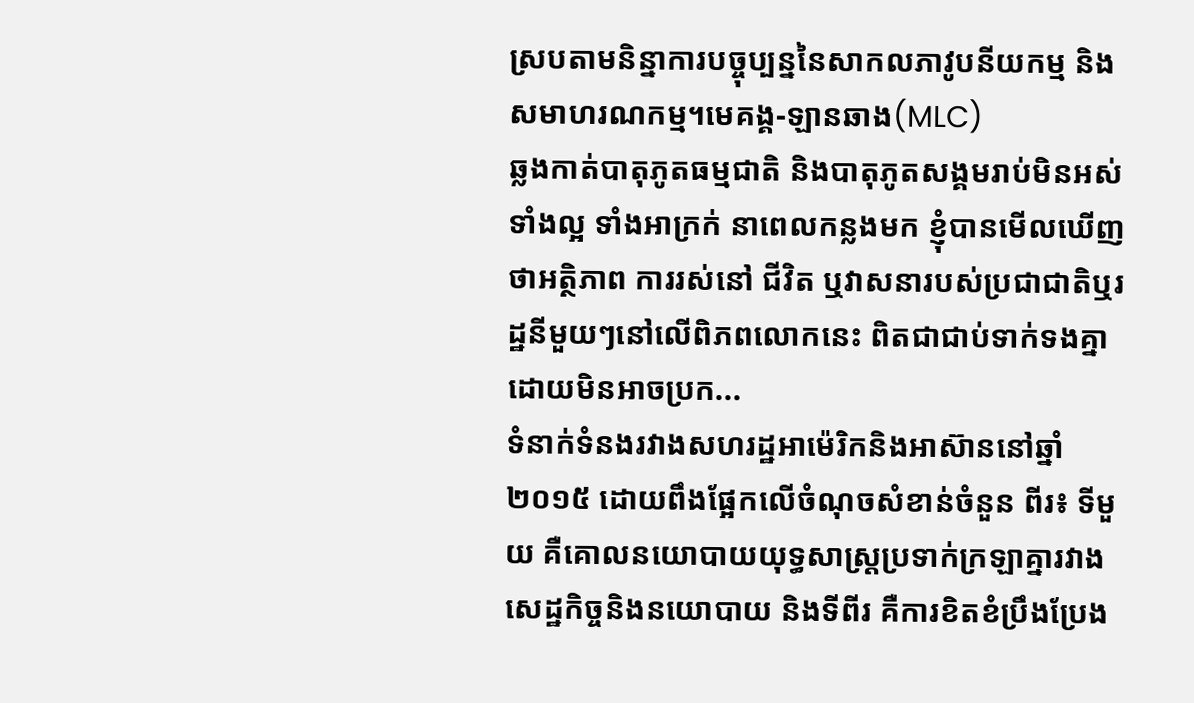ស្របតាមនិន្នាការបច្ចុប្បន្ននៃសាកលភាវូបនីយកម្ម និងសមាហរណកម្ម។មេគង្គ-ឡានឆាង(MLC)
ឆ្លងកាត់បាតុភូតធម្មជាតិ និងបាតុភូតសង្គមរាប់មិនអស់ ទាំងល្អ ទាំងអាក្រក់ នាពេលកន្លងមក ខ្ញុំបានមើលឃើញថាអត្ថិភាព ការរស់នៅ ជីវិត ឬវាសនារបស់ប្រជាជាតិឬរដ្ឋនីមួយៗនៅលើពិភពលោកនេះ ពិតជាជាប់ទាក់ទងគ្នាដោយមិនអាចប្រក...
ទំនាក់ទំនងរវាងសហរដ្ឋអាម៉េរិកនិងអាស៊ាននៅឆ្នាំ២០១៥ ដោយពឹងផ្អែកលើចំណុចសំខាន់ចំនួន ពីរ៖ ទីមួយ គឺគោលនយោបាយយុទ្ធសាស្ត្រប្រទាក់ក្រឡាគ្នារវាងសេដ្ឋកិច្ចនិងនយោបាយ និងទីពីរ គឺការខិតខំប្រឹងប្រែង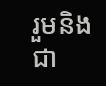រួមនិងជា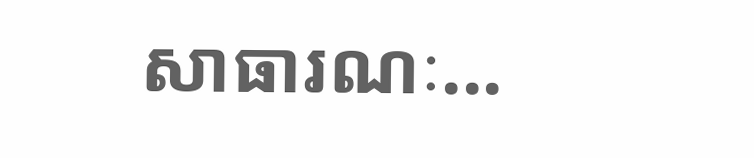សាធារណៈ...